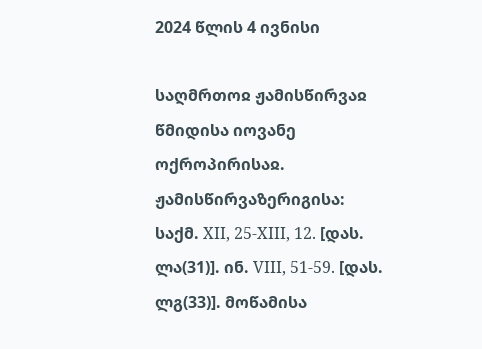2024 წლის 4 ივნისი

საღმრთოჲ ჟამისწირვაჲ წმიდისა იოვანე ოქროპირისაჲ. ჟამისწირვაზერიგისა: საქმ. XII, 25-XIII, 12. [დას. ლა(31)]. ინ. VIII, 51-59. [დას. ლგ(33)]. მოწამისა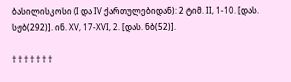ბასილისკოსი (I და IV ქართულებიდან): 2 ტიმ. II, 1-10. [დას. სჟბ(292)]. ინ. XV, 17-XVI, 2. [დას. ნბ(52)].

† † † † † † †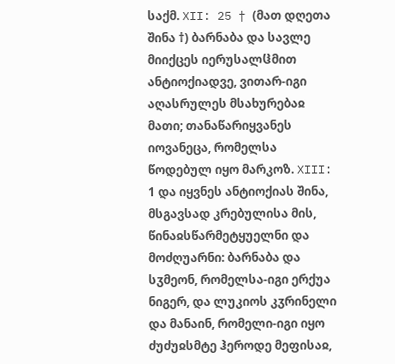საქმ. XII: 25 † (მათ დღეთა შინა †) ბარნაბა და სავლე მიიქცეს იერუსალჱმით ანტიოქიადვე, ვითარ-იგი აღასრულეს მსახურებაჲ მათი; თანაწარიყვანეს იოვანეცა, რომელსა წოდებულ იყო მარკოზ. XIII: 1 და იყვნეს ანტიოქიას შინა, მსგავსად კრებულისა მის, წინაჲსწარმეტყუელნი და მოძღუარნი: ბარნაბა და სჳმეონ, რომელსა-იგი ერქუა ნიგერ, და ლუკიოს კჳრინელი და მანაინ, რომელი-იგი იყო ძუძუჲსმტე ჰეროდე მეფისაჲ,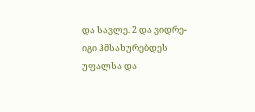და სავლე. 2 და ვიდრე-იგი ჰმსახურებდეს უფალსა და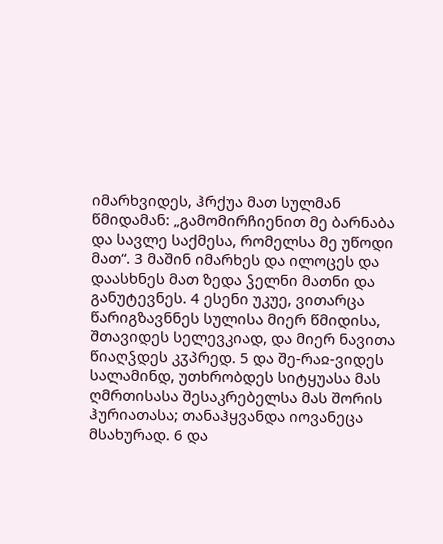იმარხვიდეს, ჰრქუა მათ სულმან წმიდამან: „გამომირჩიენით მე ბარნაბა და სავლე საქმესა, რომელსა მე უწოდი მათ“. 3 მაშინ იმარხეს და ილოცეს და დაასხნეს მათ ზედა ჴელნი მათნი და განუტევნეს. 4 ესენი უკუე, ვითარცა წარიგზავნნეს სულისა მიერ წმიდისა, შთავიდეს სელევკიად, და მიერ ნავითა წიაღჴდეს კჳპრედ. 5 და შე-რაჲ-ვიდეს სალამინდ, უთხრობდეს სიტყუასა მას ღმრთისასა შესაკრებელსა მას შორის ჰურიათასა; თანაჰყვანდა იოვანეცა მსახურად. 6 და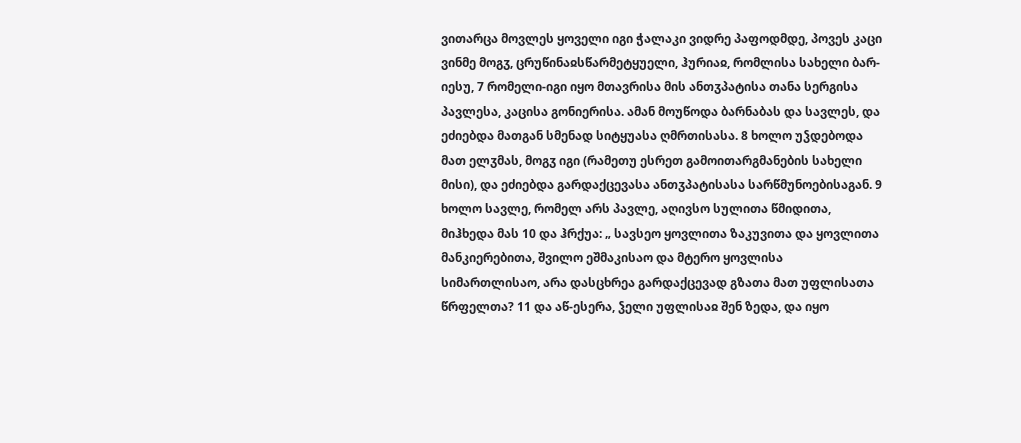ვითარცა მოვლეს ყოველი იგი ჭალაკი ვიდრე პაფოდმდე, პოვეს კაცი ვინმე მოგჳ, ცრუწინაჲსწარმეტყუელი, ჰურიაჲ, რომლისა სახელი ბარ-იესუ, 7 რომელი-იგი იყო მთავრისა მის ანთჳპატისა თანა სერგისა პავლესა, კაცისა გონიერისა. ამან მოუწოდა ბარნაბას და სავლეს, და ეძიებდა მათგან სმენად სიტყუასა ღმრთისასა. 8 ხოლო უჴდებოდა მათ ელჳმას, მოგჳ იგი (რამეთუ ესრეთ გამოითარგმანების სახელი მისი), და ეძიებდა გარდაქცევასა ანთჳპატისასა სარწმუნოებისაგან. 9 ხოლო სავლე, რომელ არს პავლე, აღივსო სულითა წმიდითა, მიჰხედა მას 10 და ჰრქუა: „ სავსეო ყოვლითა ზაკუვითა და ყოვლითა მანკიერებითა, შვილო ეშმაკისაო და მტერო ყოვლისა სიმართლისაო, არა დასცხრეა გარდაქცევად გზათა მათ უფლისათა წრფელთა? 11 და აწ-ესერა, ჴელი უფლისაჲ შენ ზედა, და იყო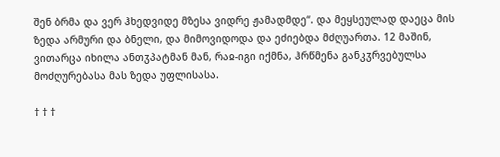შენ ბრმა და ვერ ჰხედვიდე მზესა ვიდრე ჟამადმდე“. და მეყსეულად დაეცა მის ზედა არმური და ბნელი, და მიმოვიდოდა და ეძიებდა მძღუართა. 12 მაშინ, ვითარცა იხილა ანთჳპატმან მან, რაჲ-იგი იქმნა, ჰრწმენა განკჳრვებულსა მოძღურებასა მას ზედა უფლისასა.

† † †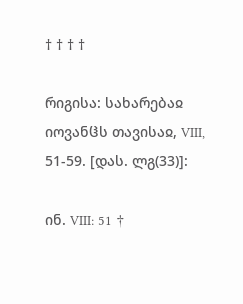† † † †

რიგისა: სახარებაჲ იოვანჱს თავისაჲ, VIII, 51-59. [დას. ლგ(33)]:

ინ. VIII: 51 †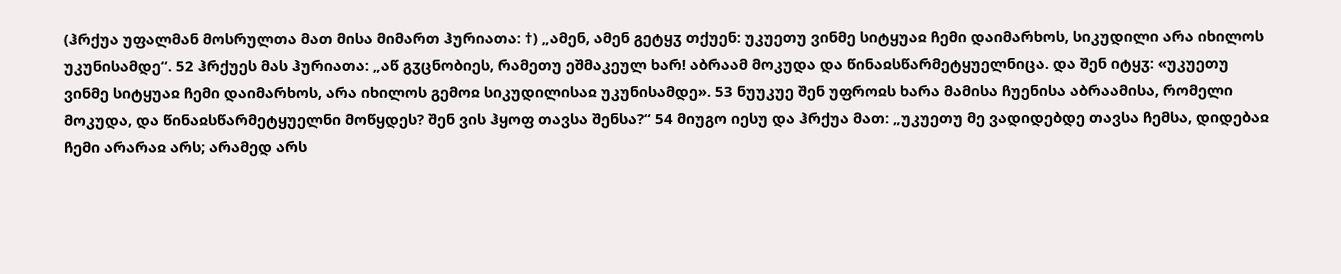(ჰრქუა უფალმან მოსრულთა მათ მისა მიმართ ჰურიათა: †) „ამენ, ამენ გეტყჳ თქუენ: უკუეთუ ვინმე სიტყუაჲ ჩემი დაიმარხოს, სიკუდილი არა იხილოს უკუნისამდე“. 52 ჰრქუეს მას ჰურიათა: „აწ გჳცნობიეს, რამეთუ ეშმაკეულ ხარ! აბრაამ მოკუდა და წინაჲსწარმეტყუელნიცა. და შენ იტყჳ: «უკუეთუ ვინმე სიტყუაჲ ჩემი დაიმარხოს, არა იხილოს გემოჲ სიკუდილისაჲ უკუნისამდე». 53 ნუუკუე შენ უფროჲს ხარა მამისა ჩუენისა აბრაამისა, რომელი მოკუდა, და წინაჲსწარმეტყუელნი მოწყდეს? შენ ვის ჰყოფ თავსა შენსა?“ 54 მიუგო იესუ და ჰრქუა მათ: „უკუეთუ მე ვადიდებდე თავსა ჩემსა, დიდებაჲ ჩემი არარაჲ არს; არამედ არს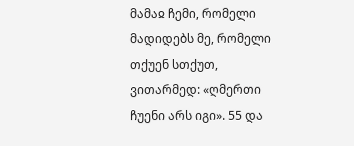მამაჲ ჩემი, რომელი მადიდებს მე, რომელი თქუენ სთქუთ, ვითარმედ: «ღმერთი ჩუენი არს იგი». 55 და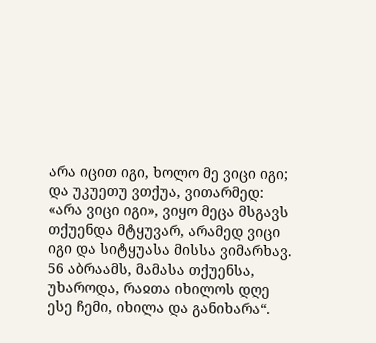არა იცით იგი, ხოლო მე ვიცი იგი; და უკუეთუ ვთქუა, ვითარმედ: «არა ვიცი იგი», ვიყო მეცა მსგავს თქუენდა მტყუვარ, არამედ ვიცი იგი და სიტყუასა მისსა ვიმარხავ. 56 აბრაამს, მამასა თქუენსა, უხაროდა, რაჲთა იხილოს დღე ესე ჩემი, იხილა და განიხარა“.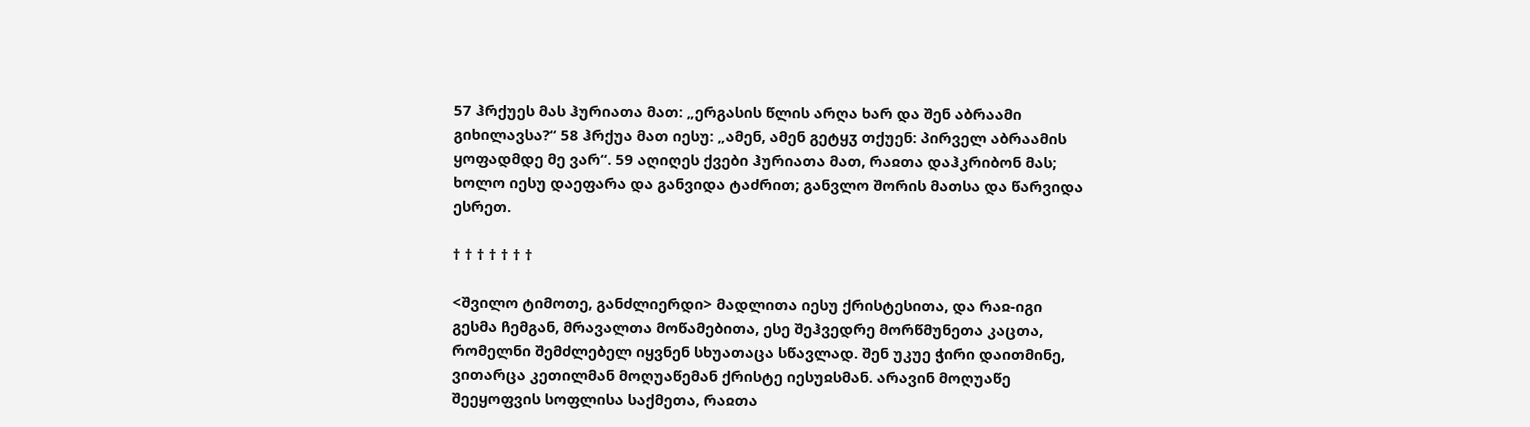57 ჰრქუეს მას ჰურიათა მათ: „ერგასის წლის არღა ხარ და შენ აბრაამი გიხილავსა?“ 58 ჰრქუა მათ იესუ: „ამენ, ამენ გეტყჳ თქუენ: პირველ აბრაამის ყოფადმდე მე ვარ“. 59 აღიღეს ქვები ჰურიათა მათ, რაჲთა დაჰკრიბონ მას; ხოლო იესუ დაეფარა და განვიდა ტაძრით; განვლო შორის მათსა და წარვიდა ესრეთ.

† † † † † † †

<შვილო ტიმოთე, განძლიერდი> მადლითა იესუ ქრისტესითა, და რაჲ-იგი გესმა ჩემგან, მრავალთა მოწამებითა, ესე შეჰვედრე მორწმუნეთა კაცთა, რომელნი შემძლებელ იყვნენ სხუათაცა სწავლად. შენ უკუე ჭირი დაითმინე, ვითარცა კეთილმან მოღუაწემან ქრისტე იესუჲსმან. არავინ მოღუაწე შეეყოფვის სოფლისა საქმეთა, რაჲთა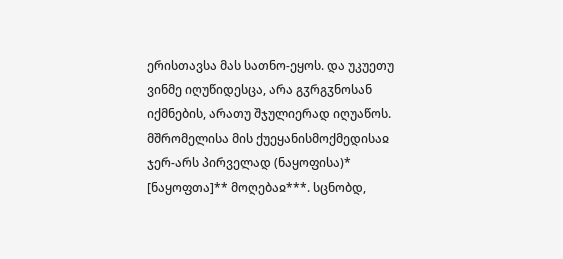ერისთავსა მას სათნო-ეყოს. და უკუეთუ ვინმე იღუწიდესცა, არა გჳრგჳნოსან იქმნების, არათუ შჯულიერად იღუაწოს. მშრომელისა მის ქუეყანისმოქმედისაჲ ჯერ-არს პირველად (ნაყოფისა)* [ნაყოფთა]** მოღებაჲ***. სცნობდ,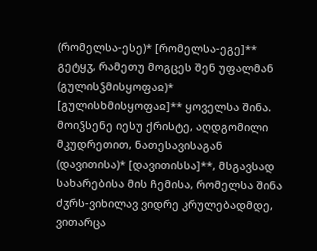(რომელსა-ესე)* [რომელსა-ეგე]** გეტყჳ, რამეთუ მოგცეს შენ უფალმან (გულისჴმისყოფაჲ)* [გულისხმისყოფაჲ]** ყოველსა შინა. მოიჴსენე იესუ ქრისტე, აღდგომილი მკუდრეთით, ნათესავისაგან (დავითისა)* [დავითისსა]**, მსგავსად სახარებისა მის ჩემისა, რომელსა შინა ძჳრს-ვიხილავ ვიდრე კრულებადმდე, ვითარცა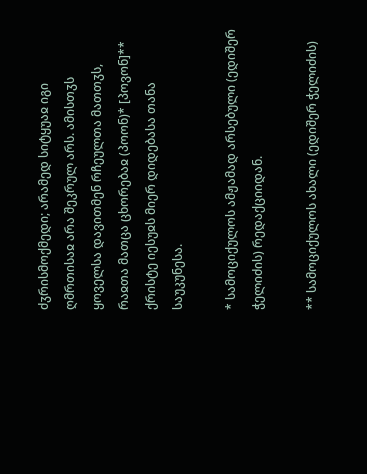ძჳრისმოქმედი; არამედ სიტყუაჲ იგი ღმრთისაჲ არა შეკრულ არს. ამისთჳს ყოველსა დავითმენ რჩეულთა მათთჳს, რაჲთა მათცა ცხორებაჲ (პოონ)* [პოვონ]** ქრისტე იესუჲს მიერ დიდებასა თანა საუკუნესა.

* სამოციქულოს ამჟამად არსებული (ედიშერ ჭელიძის) რედაქციიდან.

** სამოციქულოს ახალი (ედიშერ ჭელიძის)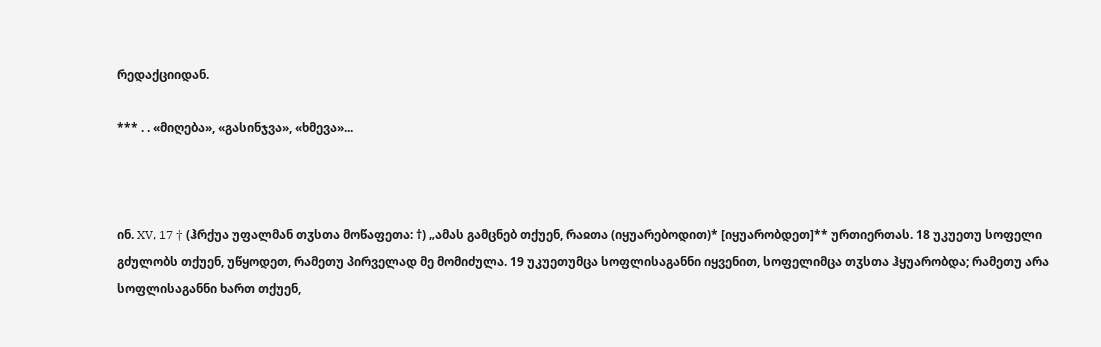რედაქციიდან.

*** . . «მიღება», «გასინჯვა», «ხმევა»...



ინ. XV, 17 † (ჰრქუა უფალმან თჳსთა მოწაფეთა: †) „ამას გამცნებ თქუენ, რაჲთა (იყუარებოდით)* [იყუარობდეთ]** ურთიერთას. 18 უკუეთუ სოფელი გძულობს თქუენ, უწყოდეთ, რამეთუ პირველად მე მომიძულა. 19 უკუეთუმცა სოფლისაგანნი იყვენით, სოფელიმცა თჳსთა ჰყუარობდა; რამეთუ არა სოფლისაგანნი ხართ თქუენ,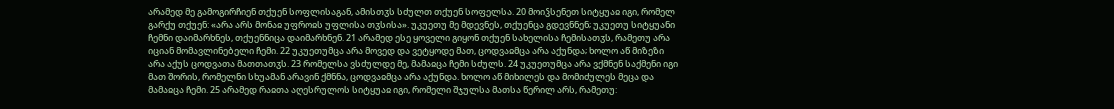არამედ მე გამოგირჩიენ თქუენ სოფლისაგან, ამისთჳს სძულთ თქუენ სოფელსა. 20 მოიჴსენეთ სიტყუაჲ იგი, რომელ გარქუ თქუენ: «არა არს მონაჲ უფროჲს უფლისა თჳსისა». უკუეთუ მე მდევნეს, თქუენცა გდევნნენ; უკუეთუ სიტყუანი ჩემნი დაიმარხნეს, თქუენნიცა დაიმარხნენ. 21 არამედ ესე ყოველი გიყონ თქუენ სახელისა ჩემისათჳს, რამეთუ არა იციან მომავლინებელი ჩემი. 22 უკუეთუმცა არა მოვედ და ვეტყოდე მათ, ცოდვაჲმცა არა აქუნდა; ხოლო აწ მიზეზი არა აქუს ცოდვათა მათთათჳს. 23 რომელსა ვსძულდე მე, მამაჲცა ჩემი სძულს. 24 უკუეთუმცა არა ვქმნენ საქმენი იგი მათ შორის, რომელნი სხუამან არავინ ქმნნა, ცოდვაჲმცა არა აქუნდა. ხოლო აწ მიხილეს და მომიძულეს მეცა და მამაჲცა ჩემი. 25 არამედ რაჲთა აღესრულოს სიტყუაჲ იგი, რომელი შჯულსა მათსა წერილ არს, რამეთუ: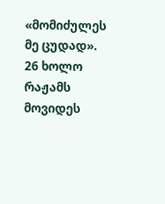«მომიძულეს მე ცუდად». 26 ხოლო რაჟამს მოვიდეს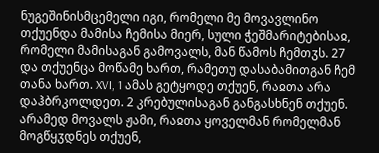ნუგეშინისმცემელი იგი, რომელი მე მოვავლინო თქუენდა მამისა ჩემისა მიერ, სული ჭეშმარიტებისაჲ, რომელი მამისაგან გამოვალს, მან წამოს ჩემთჳს. 27 და თქუენცა მოწამე ხართ, რამეთუ დასაბამითგან ჩემ თანა ხართ. XVI, 1 ამას გეტყოდე თქუენ, რაჲთა არა დაჰბრკოლდეთ. 2 კრებულისაგან განგასხნენ თქუენ. არამედ მოვალს ჟამი, რაჲთა ყოველმან რომელმან მოგწყჳდნეს თქუენ,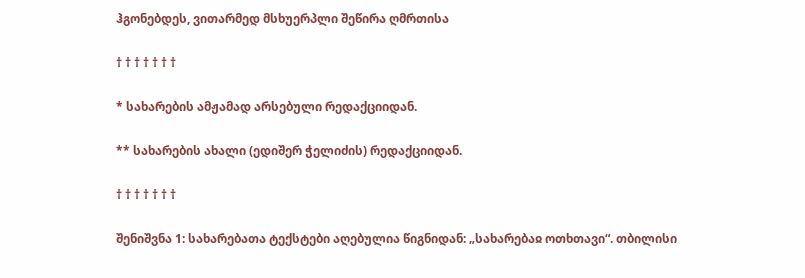ჰგონებდეს, ვითარმედ მსხუერპლი შეწირა ღმრთისა

† † † † † † †

* სახარების ამჟამად არსებული რედაქციიდან.

** სახარების ახალი (ედიშერ ჭელიძის) რედაქციიდან.

† † † † † † †

შენიშვნა 1: სახარებათა ტექსტები აღებულია წიგნიდან: „სახარებაჲ ოთხთავი“. თბილისი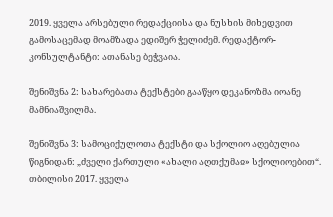2019. ყველა არსებული რედაქციისა და ნუსხის მიხედვით გამოსაცემად მოამზადა ედიშერ ჭელიძემ. რედაქტორ-კონსულტანტი: ათანასე ბეჭვაია.

შენიშვნა 2: სახარებათა ტექსტები გააწყო დეკანოზმა იოანე მამნიაშვილმა.

შენიშვნა 3: სამოციქულოთა ტექსტი და სქოლიო აღებულია წიგნიდან: „ძველი ქართული «ახალი აღთქუმაჲ» სქოლიოებით“. თბილისი 2017. ყველა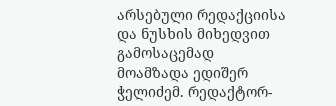არსებული რედაქციისა და ნუსხის მიხედვით გამოსაცემად მოამზადა ედიშერ ჭელიძემ. რედაქტორ-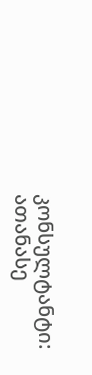კონსულტანტი: ათანასე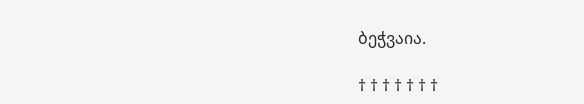ბეჭვაია.

† † † † † † †